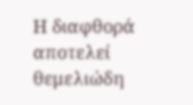Η διαφθορά αποτελεί θεμελιώδη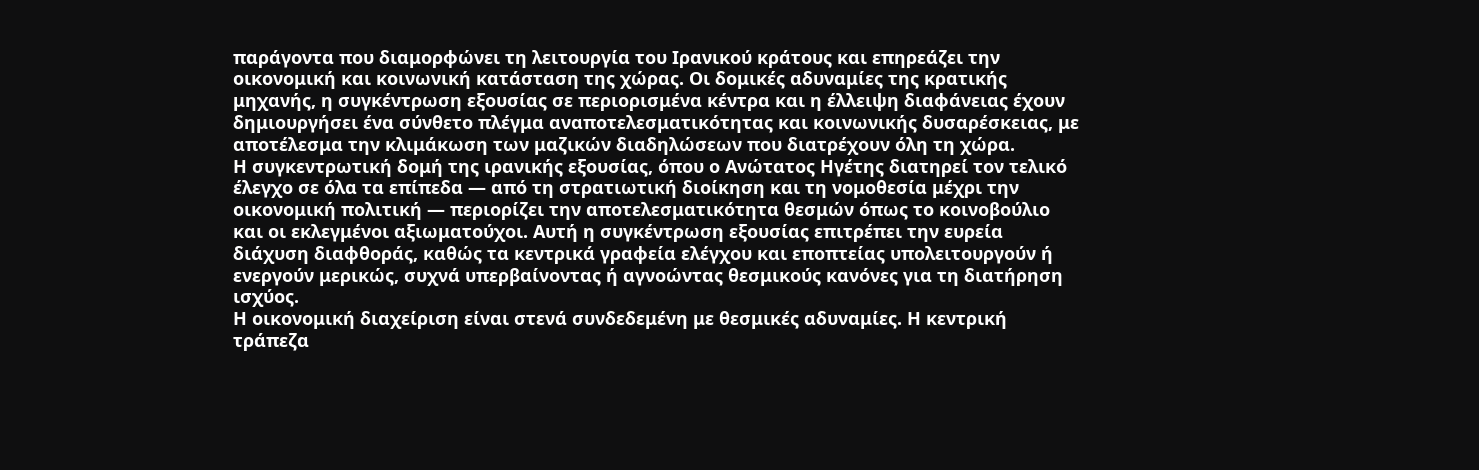παράγοντα που διαμορφώνει τη λειτουργία του Ιρανικού κράτους και επηρεάζει την οικονομική και κοινωνική κατάσταση της χώρας. Οι δομικές αδυναμίες της κρατικής μηχανής, η συγκέντρωση εξουσίας σε περιορισμένα κέντρα και η έλλειψη διαφάνειας έχουν δημιουργήσει ένα σύνθετο πλέγμα αναποτελεσματικότητας και κοινωνικής δυσαρέσκειας, με αποτέλεσμα την κλιμάκωση των μαζικών διαδηλώσεων που διατρέχουν όλη τη χώρα.
Η συγκεντρωτική δομή της ιρανικής εξουσίας, όπου ο Ανώτατος Ηγέτης διατηρεί τον τελικό έλεγχο σε όλα τα επίπεδα — από τη στρατιωτική διοίκηση και τη νομοθεσία μέχρι την οικονομική πολιτική — περιορίζει την αποτελεσματικότητα θεσμών όπως το κοινοβούλιο και οι εκλεγμένοι αξιωματούχοι. Αυτή η συγκέντρωση εξουσίας επιτρέπει την ευρεία διάχυση διαφθοράς, καθώς τα κεντρικά γραφεία ελέγχου και εποπτείας υπολειτουργούν ή ενεργούν μερικώς, συχνά υπερβαίνοντας ή αγνοώντας θεσμικούς κανόνες για τη διατήρηση ισχύος.
Η οικονομική διαχείριση είναι στενά συνδεδεμένη με θεσμικές αδυναμίες. Η κεντρική τράπεζα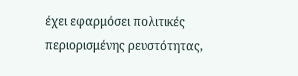έχει εφαρμόσει πολιτικές περιορισμένης ρευστότητας,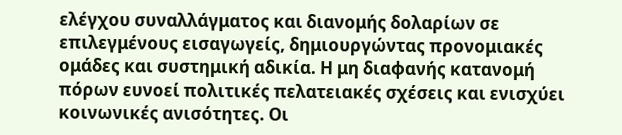ελέγχου συναλλάγματος και διανομής δολαρίων σε επιλεγμένους εισαγωγείς, δημιουργώντας προνομιακές ομάδες και συστημική αδικία. Η μη διαφανής κατανομή πόρων ευνοεί πολιτικές πελατειακές σχέσεις και ενισχύει κοινωνικές ανισότητες. Οι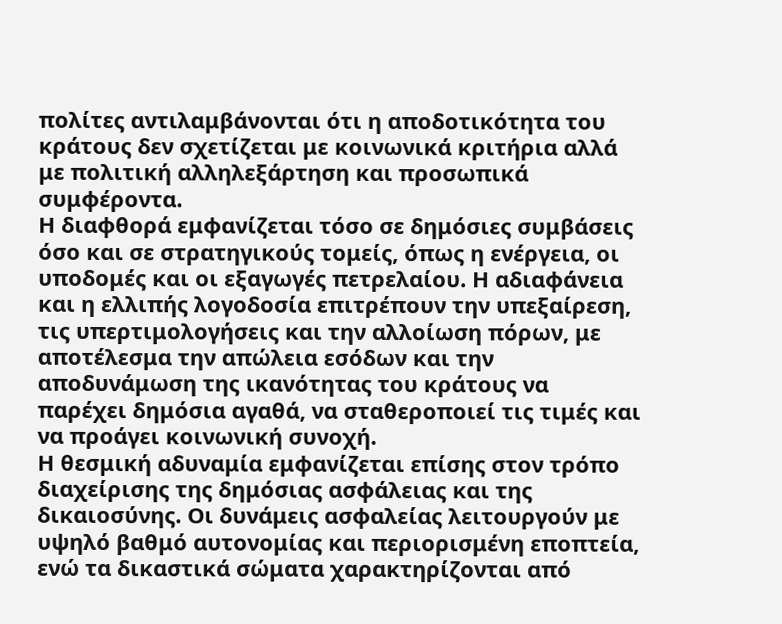πολίτες αντιλαμβάνονται ότι η αποδοτικότητα του κράτους δεν σχετίζεται με κοινωνικά κριτήρια αλλά με πολιτική αλληλεξάρτηση και προσωπικά συμφέροντα.
Η διαφθορά εμφανίζεται τόσο σε δημόσιες συμβάσεις όσο και σε στρατηγικούς τομείς, όπως η ενέργεια, οι υποδομές και οι εξαγωγές πετρελαίου. Η αδιαφάνεια και η ελλιπής λογοδοσία επιτρέπουν την υπεξαίρεση, τις υπερτιμολογήσεις και την αλλοίωση πόρων, με αποτέλεσμα την απώλεια εσόδων και την αποδυνάμωση της ικανότητας του κράτους να παρέχει δημόσια αγαθά, να σταθεροποιεί τις τιμές και να προάγει κοινωνική συνοχή.
Η θεσμική αδυναμία εμφανίζεται επίσης στον τρόπο διαχείρισης της δημόσιας ασφάλειας και της δικαιοσύνης. Οι δυνάμεις ασφαλείας λειτουργούν με υψηλό βαθμό αυτονομίας και περιορισμένη εποπτεία, ενώ τα δικαστικά σώματα χαρακτηρίζονται από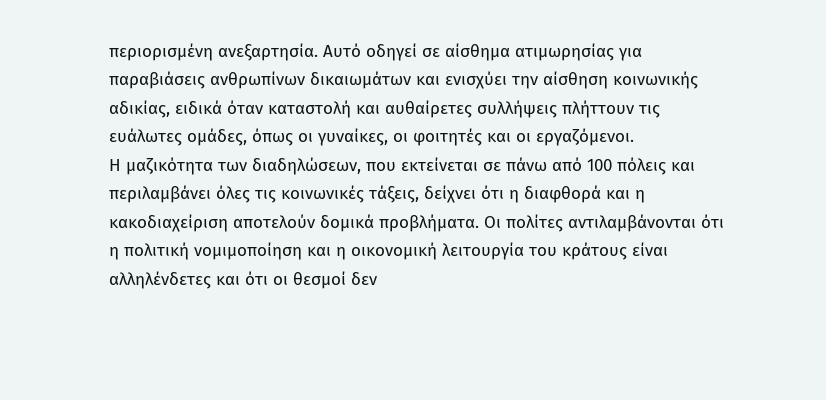περιορισμένη ανεξαρτησία. Αυτό οδηγεί σε αίσθημα ατιμωρησίας για παραβιάσεις ανθρωπίνων δικαιωμάτων και ενισχύει την αίσθηση κοινωνικής αδικίας, ειδικά όταν καταστολή και αυθαίρετες συλλήψεις πλήττουν τις ευάλωτες ομάδες, όπως οι γυναίκες, οι φοιτητές και οι εργαζόμενοι.
Η μαζικότητα των διαδηλώσεων, που εκτείνεται σε πάνω από 100 πόλεις και περιλαμβάνει όλες τις κοινωνικές τάξεις, δείχνει ότι η διαφθορά και η κακοδιαχείριση αποτελούν δομικά προβλήματα. Οι πολίτες αντιλαμβάνονται ότι η πολιτική νομιμοποίηση και η οικονομική λειτουργία του κράτους είναι αλληλένδετες και ότι οι θεσμοί δεν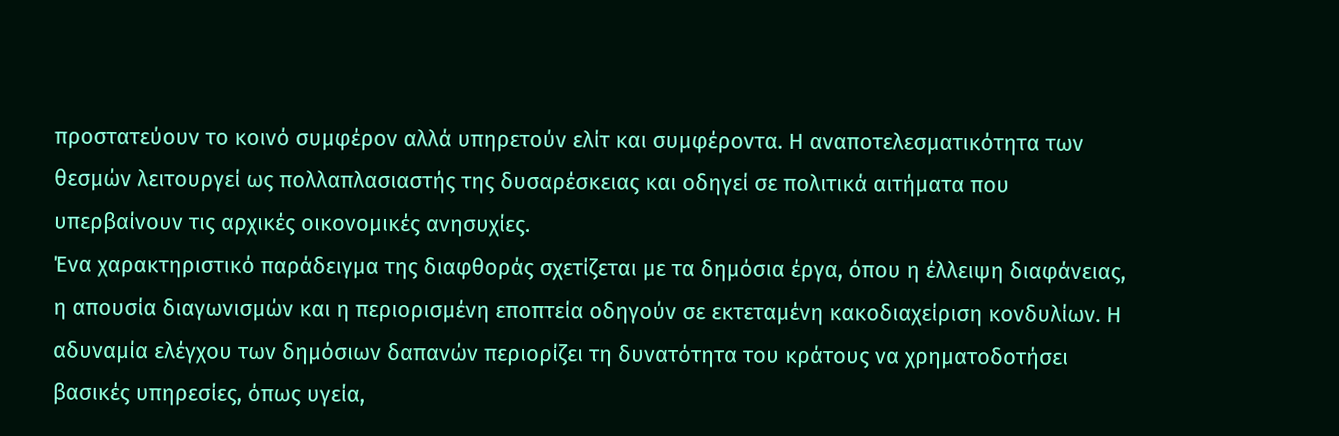προστατεύουν το κοινό συμφέρον αλλά υπηρετούν ελίτ και συμφέροντα. Η αναποτελεσματικότητα των θεσμών λειτουργεί ως πολλαπλασιαστής της δυσαρέσκειας και οδηγεί σε πολιτικά αιτήματα που υπερβαίνουν τις αρχικές οικονομικές ανησυχίες.
Ένα χαρακτηριστικό παράδειγμα της διαφθοράς σχετίζεται με τα δημόσια έργα, όπου η έλλειψη διαφάνειας, η απουσία διαγωνισμών και η περιορισμένη εποπτεία οδηγούν σε εκτεταμένη κακοδιαχείριση κονδυλίων. Η αδυναμία ελέγχου των δημόσιων δαπανών περιορίζει τη δυνατότητα του κράτους να χρηματοδοτήσει βασικές υπηρεσίες, όπως υγεία,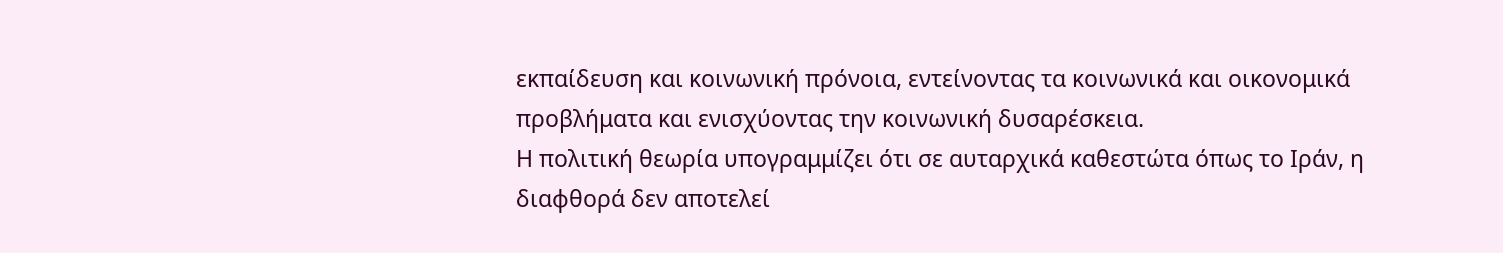εκπαίδευση και κοινωνική πρόνοια, εντείνοντας τα κοινωνικά και οικονομικά προβλήματα και ενισχύοντας την κοινωνική δυσαρέσκεια.
Η πολιτική θεωρία υπογραμμίζει ότι σε αυταρχικά καθεστώτα όπως το Ιράν, η διαφθορά δεν αποτελεί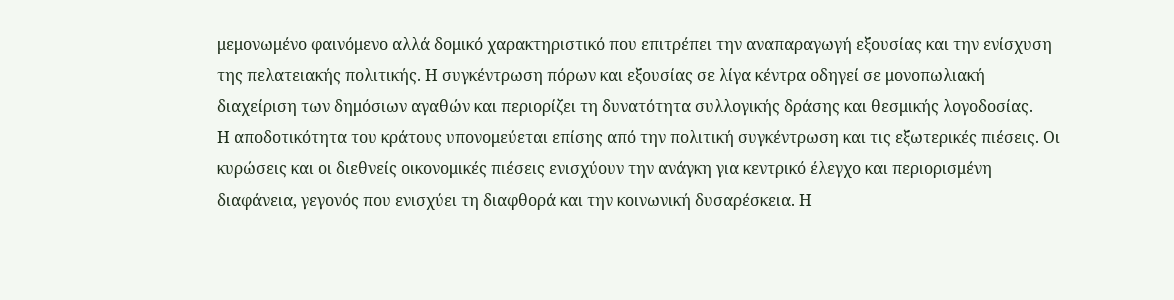μεμονωμένο φαινόμενο αλλά δομικό χαρακτηριστικό που επιτρέπει την αναπαραγωγή εξουσίας και την ενίσχυση της πελατειακής πολιτικής. Η συγκέντρωση πόρων και εξουσίας σε λίγα κέντρα οδηγεί σε μονοπωλιακή διαχείριση των δημόσιων αγαθών και περιορίζει τη δυνατότητα συλλογικής δράσης και θεσμικής λογοδοσίας.
Η αποδοτικότητα του κράτους υπονομεύεται επίσης από την πολιτική συγκέντρωση και τις εξωτερικές πιέσεις. Οι κυρώσεις και οι διεθνείς οικονομικές πιέσεις ενισχύουν την ανάγκη για κεντρικό έλεγχο και περιορισμένη διαφάνεια, γεγονός που ενισχύει τη διαφθορά και την κοινωνική δυσαρέσκεια. Η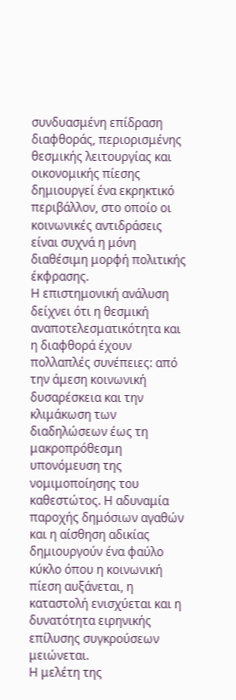συνδυασμένη επίδραση διαφθοράς, περιορισμένης θεσμικής λειτουργίας και οικονομικής πίεσης δημιουργεί ένα εκρηκτικό περιβάλλον, στο οποίο οι κοινωνικές αντιδράσεις είναι συχνά η μόνη διαθέσιμη μορφή πολιτικής έκφρασης.
Η επιστημονική ανάλυση δείχνει ότι η θεσμική αναποτελεσματικότητα και η διαφθορά έχουν πολλαπλές συνέπειες: από την άμεση κοινωνική δυσαρέσκεια και την κλιμάκωση των διαδηλώσεων έως τη μακροπρόθεσμη υπονόμευση της νομιμοποίησης του καθεστώτος. Η αδυναμία παροχής δημόσιων αγαθών και η αίσθηση αδικίας δημιουργούν ένα φαύλο κύκλο όπου η κοινωνική πίεση αυξάνεται, η καταστολή ενισχύεται και η δυνατότητα ειρηνικής επίλυσης συγκρούσεων μειώνεται.
Η μελέτη της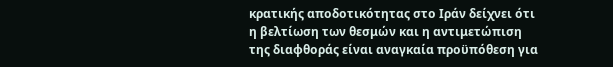κρατικής αποδοτικότητας στο Ιράν δείχνει ότι η βελτίωση των θεσμών και η αντιμετώπιση της διαφθοράς είναι αναγκαία προϋπόθεση για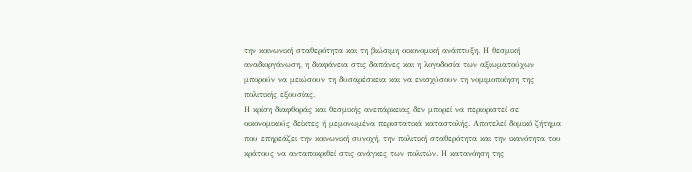την κοινωνική σταθερότητα και τη βιώσιμη οικονομική ανάπτυξη. Η θεσμική αναδιοργάνωση, η διαφάνεια στις δαπάνες και η λογοδοσία των αξιωματούχων μπορούν να μειώσουν τη δυσαρέσκεια και να ενισχύσουν τη νομιμοποίηση της πολιτικής εξουσίας.
Η κρίση διαφθοράς και θεσμικής ανεπάρκειας δεν μπορεί να περιοριστεί σε οικονομικούς δείκτες ή μεμονωμένα περιστατικά καταστολής. Αποτελεί δομικό ζήτημα που επηρεάζει την κοινωνική συνοχή, την πολιτική σταθερότητα και την ικανότητα του κράτους να ανταποκριθεί στις ανάγκες των πολιτών. Η κατανόηση της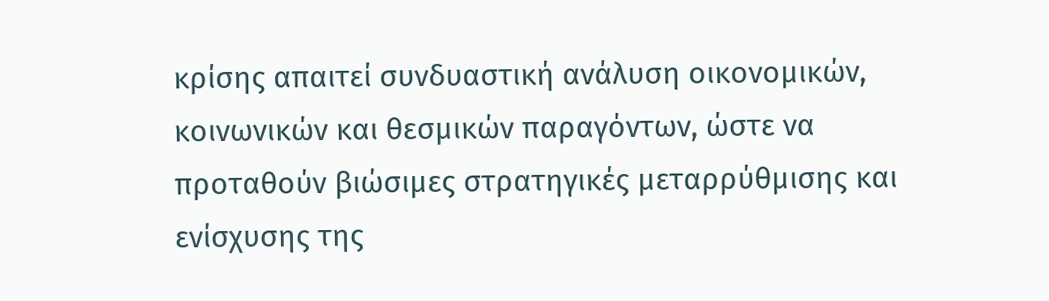κρίσης απαιτεί συνδυαστική ανάλυση οικονομικών, κοινωνικών και θεσμικών παραγόντων, ώστε να προταθούν βιώσιμες στρατηγικές μεταρρύθμισης και ενίσχυσης της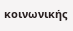κοινωνικής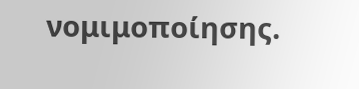νομιμοποίησης.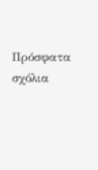Πρόσφατα σχόλια